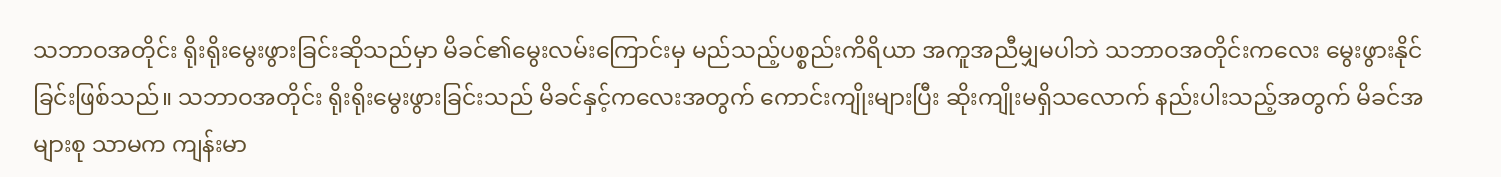သဘာဝအတိုင်း ရိုးရိုးမွေးဖွားခြင်းဆိုသည်မှာ မိခင်၏မွေးလမ်းကြောင်းမှ မည်သည့်ပစ္စည်းကိရိယာ အကူအညီမျှမပါဘဲ သဘာဝအတိုင်းကလေး မွေးဖွားနိုင်ခြင်းဖြစ်သည်။ သဘာဝအတိုင်း ရိုးရိုးမွေးဖွားခြင်းသည် မိခင်နှင့်ကလေးအတွက် ကောင်းကျိုးများပြီး ဆိုးကျိုးမရှိသလောက် နည်းပါးသည့်အတွက် မိခင်အများစု သာမက ကျန်းမာ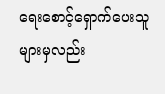ရေးစောင့်ရှောက်ပေးသူများမှလည်း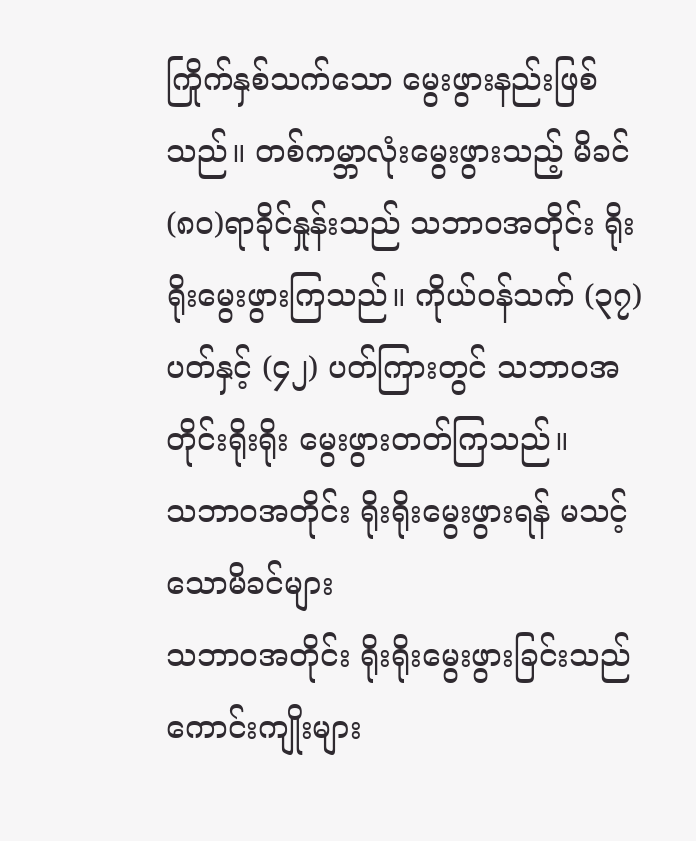ကြိုက်နှစ်သက်သော မွေးဖွားနည်းဖြစ်သည်။ တစ်ကမ္ဘာလုံးမွေးဖွားသည့် မိခင် (၈၀)ရာခိုင်နှုန်းသည် သဘာဝအတိုင်း ရိုးရိုးမွေးဖွားကြသည်။ ကိုယ်ဝန်သက် (၃၇) ပတ်နှင့် (၄၂) ပတ်ကြားတွင် သဘာဝအတိုင်းရိုးရိုး မွေးဖွားတတ်ကြသည်။
သဘာဝအတိုင်း ရိုးရိုးမွေးဖွားရန် မသင့်သောမိခင်များ
သဘာဝအတိုင်း ရိုးရိုးမွေးဖွားခြင်းသည် ကောင်းကျိုးများ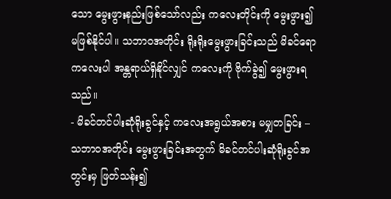သော မွေးဖွားနည်းဖြစ်သော်လည်း ကလေးတိုင်းကို မွေးဖွား၍ မဖြစ်နိုင်ပါ။ သဘာဝအတိုင်း ရိုးရိုးမွေးဖွားခြင်းသည် မိခင်ရော ကလေးပါ အန္တရာယ်ရှိနိုင်လျှင် ကလေးကို ဗိုက်ခွဲ၍ မွေးဖွားရသည်။
- မိခင်တင်ပါးဆုံရိုးခွင်နှင့် ကလေးအရွယ်အစား မမျှတခြင်း – သဘာဝအတိုင်း မွေးဖွားခြင်းအတွက် မိခင်တင်ပါးဆုံရိုးခွင်အတွင်းမှ ဖြတ်သန်း၍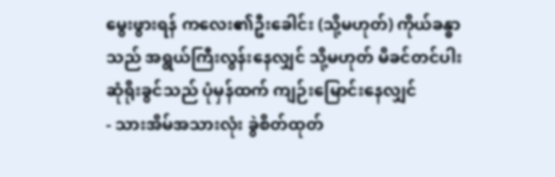မွေးဖွားရန် ကလေး၏ဦးခေါင်း (သို့မဟုတ်) ကိုယ်ခန္ဓာသည် အရွယ်ကြီးလွန်းနေလျှင် သို့မဟုတ် မိခင်တင်ပါးဆုံရိုးခွင်သည် ပုံမှန်ထက် ကျဉ်းမြောင်းနေလျှင်
- သားအိမ်အသားလုံး ခွဲစိတ်ထုတ်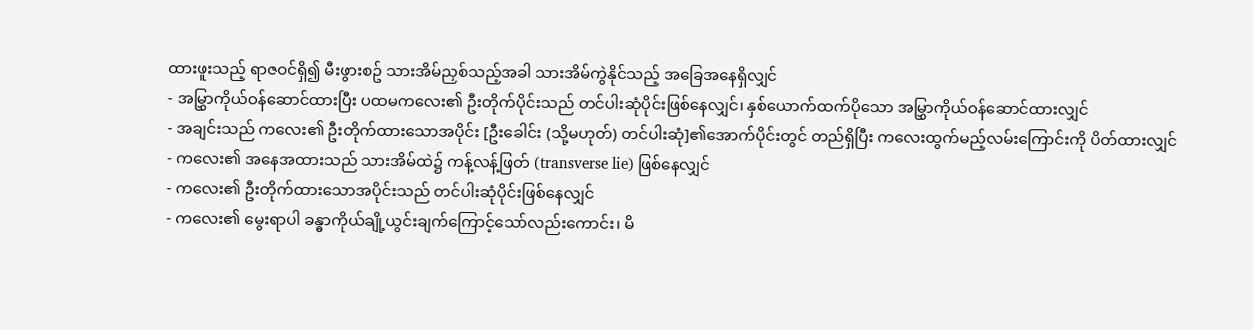ထားဖူးသည့် ရာဇဝင်ရှိ၍ မီးဖွားစဥ် သားအိမ်ညှစ်သည့်အခါ သားအိမ်ကွဲနိုင်သည့် အခြေအနေရှိလျှင်
- အမြွှာကိုယ်ဝန်ဆောင်ထားပြီး ပထမကလေး၏ ဦးတိုက်ပိုင်းသည် တင်ပါးဆုံပိုင်းဖြစ်နေလျှင်၊ နှစ်ယောက်ထက်ပိုသော အမြွှာကိုယ်ဝန်ဆောင်ထားလျှင်
- အချင်းသည် ကလေး၏ ဦးတိုက်ထားသောအပိုင်း [ဦးခေါင်း (သို့မဟုတ်) တင်ပါးဆုံ]၏အောက်ပိုင်းတွင် တည်ရှိပြီး ကလေးထွက်မည့်လမ်းကြောင်းကို ပိတ်ထားလျှင်
- ကလေး၏ အနေအထားသည် သားအိမ်ထဲ၌ ကန့်လန့်ဖြတ် (transverse lie) ဖြစ်နေလျှင်
- ကလေး၏ ဦးတိုက်ထားသောအပိုင်းသည် တင်ပါးဆုံပိုင်းဖြစ်နေလျှင်
- ကလေး၏ မွေးရာပါ ခန္ဓာကိုယ်ချို့ယွင်းချက်ကြောင့်သော်လည်းကောင်း၊ မိ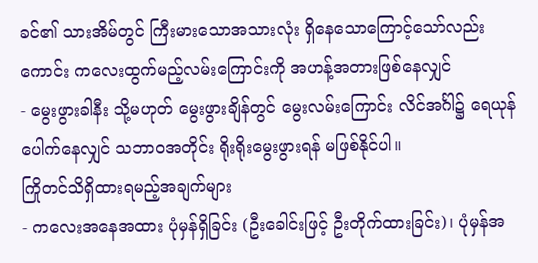ခင်၏ သားအိမ်တွင် ကြီးမားသောအသားလုံး ရှိနေသောကြောင့်သော်လည်းကောင်း ကလေးထွက်မည့်လမ်းကြောင်းကို အဟန့်အတားဖြစ်နေလျှင်
- မွေးဖွားခါနီး သို့မဟုတ် မွေးဖွားချိန်တွင် မွေးလမ်းကြောင်း လိင်အင်္ဂါ၌ ရေယုန်ပေါက်နေလျှင် သဘာဝအတိုင်း ရိုးရိုးမွေးဖွားရန် မဖြစ်နိုင်ပါ။
ကြိုတင်သိရှိထားရမည့်အချက်များ
- ကလေးအနေအထား ပုံမှန်ရှိခြင်း (ဦးခေါင်းဖြင့် ဦးတိုက်ထားခြင်း)၊ ပုံမှန်အ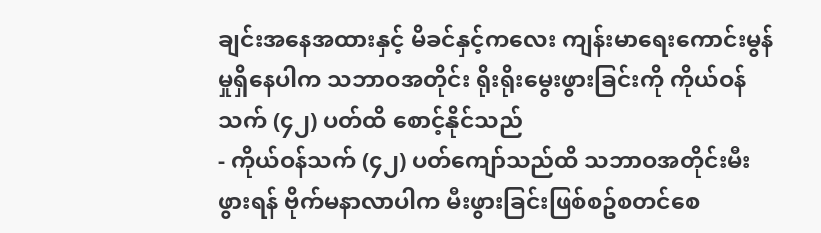ချင်းအနေအထားနှင့် မိခင်နှင့်ကလေး ကျန်းမာရေးကောင်းမွန်မှုရှိနေပါက သဘာဝအတိုင်း ရိုးရိုးမွေးဖွားခြင်းကို ကိုယ်ဝန်သက် (၄၂) ပတ်ထိ စောင့်နိုင်သည်
- ကိုယ်ဝန်သက် (၄၂) ပတ်ကျော်သည်ထိ သဘာဝအတိုင်းမီးဖွားရန် ဗိုက်မနာလာပါက မီးဖွားခြင်းဖြစ်စဥ်စတင်စေ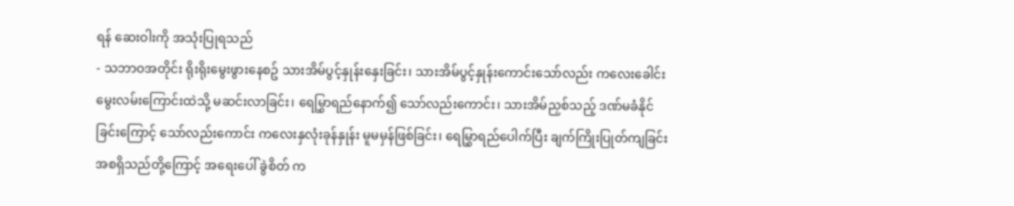ရန် ဆေးဝါးကို အသုံးပြုရသည်
- သဘာဝအတိုင်း ရိုးရိုးမွေးဖွားနေစဥ် သားအိမ်ပွင့်နှုန်းနှေးခြင်း၊ သားအိမ်ပွင့်နှုန်းကောင်းသော်လည်း ကလေးခေါင်းမွေးလမ်းကြောင်းထဲသို့ မဆင်းလာခြင်း၊ ရေမြွှာရည်နောက်၍ သော်လည်းကောင်း၊ သားအိမ်ညှစ်သည့် ဒဏ်မခံနိုင်ခြင်းကြောင့် သော်လည်းကောင်း ကလေးနှလုံးခုန်နှုန်း မူမမှန်ဖြစ်ခြင်း၊ ရေမြွှာရည်ပေါက်ပြီး ချက်ကြိုးပြုတ်ကျခြင်း အစရှိသည်တို့ကြောင့် အရေးပေါ် ခွဲစိတ် က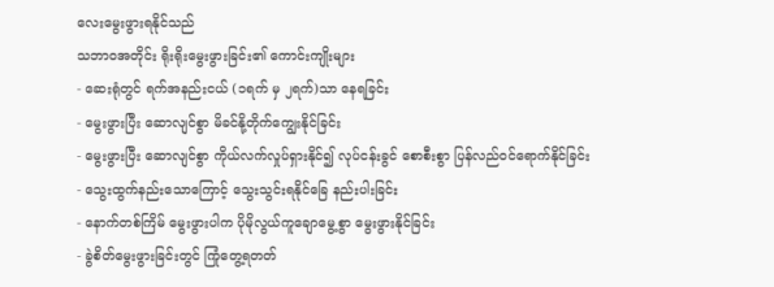လေးမွေးဖွားရနိုင်သည်
သဘာဝအတိုင်း ရိုးရိုးမွေးဖွားခြင်း၏ ကောင်းကျိုးများ
- ဆေးရုံတွင် ရက်အနည်းငယ် (၁ရက် မှ ၂ရက်)သာ နေရခြင်း
- မွေးဖွားပြီး ဆောလျင်စွာ မိခင်နို့တိုက်ကျွေးနိုင်ခြင်း
- မွေးဖွားပြီး ဆောလျင်စွာ ကိုယ်လက်လှုပ်ရှားနိုင်၍ လုပ်ငန်းခွင် စောစီးစွာ ပြန်လည်ဝင်ရောက်နိုင်ခြင်း
- သွေးထွက်နည်းသောကြောင့် သွေးသွင်းရနိုင်ခြေ နည်းပါးခြင်း
- နောက်တစ်ကြိမ် မွေးဖွားပါက ပိုမိုလွယ်ကူချောမွေ့စွာ မွေးဖွားနိုင်ခြင်း
- ခွဲစိတ်မွေးဖွားခြင်းတွင် ကြုံတွေ့ရတတ်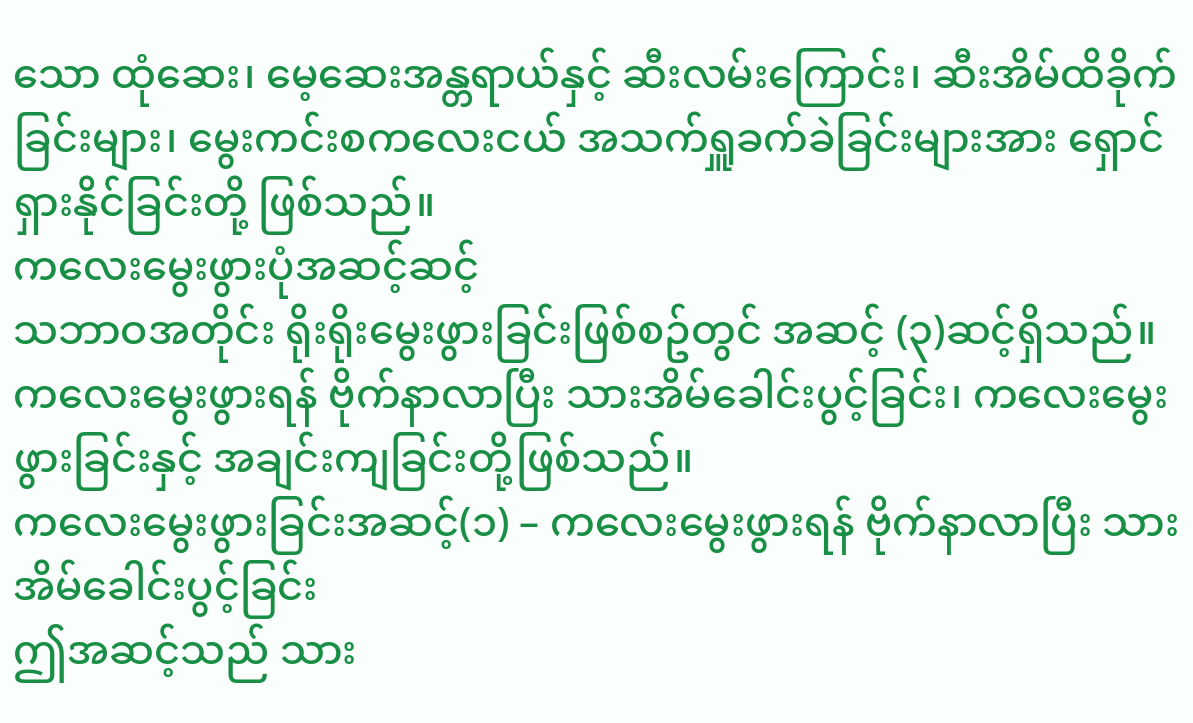သော ထုံဆေး၊ မေ့ဆေးအန္တရာယ်နှင့် ဆီးလမ်းကြောင်း၊ ဆီးအိမ်ထိခိုက်ခြင်းများ၊ မွေးကင်းစကလေးငယ် အသက်ရှူခက်ခဲခြင်းများအား ရှောင်ရှားနိုင်ခြင်းတို့ ဖြစ်သည်။
ကလေးမွေးဖွားပုံအဆင့်ဆင့်
သဘာဝအတိုင်း ရိုးရိုးမွေးဖွားခြင်းဖြစ်စဥ်တွင် အဆင့် (၃)ဆင့်ရှိသည်။ ကလေးမွေးဖွားရန် ဗိုက်နာလာပြီး သားအိမ်ခေါင်းပွင့်ခြင်း၊ ကလေးမွေးဖွားခြင်းနှင့် အချင်းကျခြင်းတို့ဖြစ်သည်။
ကလေးမွေးဖွားခြင်းအဆင့်(၁) – ကလေးမွေးဖွားရန် ဗိုက်နာလာပြီး သားအိမ်ခေါင်းပွင့်ခြင်း
ဤအဆင့်သည် သား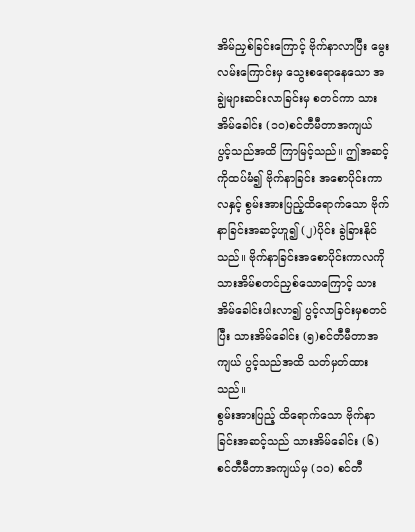အိမ်ညှစ်ခြင်းကြောင့် ဗိုက်နာလာပြီး မွေးလမ်းကြောင်းမှ သွေးစရောနေသော အချွဲများဆင်းလာခြင်းမှ စတင်ကာ သားအိမ်ခေါင်း (၁၀)စင်တီမီတာအကျယ် ပွင့်သည်အထိ ကြာမြင့်သည်။ ဤအဆင့်ကိုထပ်မံ၍ ဗိုက်နာခြင်း အစောပိုင်းကာလနှင့် စွမ်းအားပြည့်ထိရောက်သော ဗိုက်နာခြင်းအဆင့်ဟူ၍ (၂)ပိုင်း ခွဲခြားနိုင်သည်။ ဗိုက်နာခြင်းအစောပိုင်းကာလကို သားအိမ်စတင်ညှစ်သောကြောင့် သားအိမ်ခေါင်းပါးလာ၍ ပွင့်လာခြင်းမှစတင်ပြီး သားအိမ်ခေါင်း (၅)စင်တီမီတာအကျယ် ပွင့်သည်အထိ သတ်မှတ်ထားသည်။
စွမ်းအားပြည့် ထိရောက်သော ဗိုက်နာခြင်းအဆင့်သည် သားအိမ်ခေါင်း (၆) စင်တီမီတာအကျယ်မှ (၁၀) စင်တီ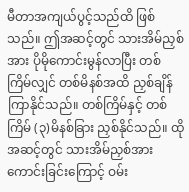မီတာအကျယ်ပွင့်သည်ထိ ဖြစ်သည်။ ဤအဆင့်တွင် သားအိမ်ညှစ်အား ပိုမိုကောင်းမွန်လာပြီး တစ်ကြိမ်လျှင် တစ်မိနစ်အထိ ညှစ်ချိန်ကြာနိုင်သည်။ တစ်ကြိမ်နှင့် တစ်ကြိမ် (၃)မိနစ်ခြား ညှစ်နိုင်သည်။ ထိုအဆင့်တွင် သားအိမ်ညှစ်အားကောင်းခြင်းကြောင့် ဝမ်း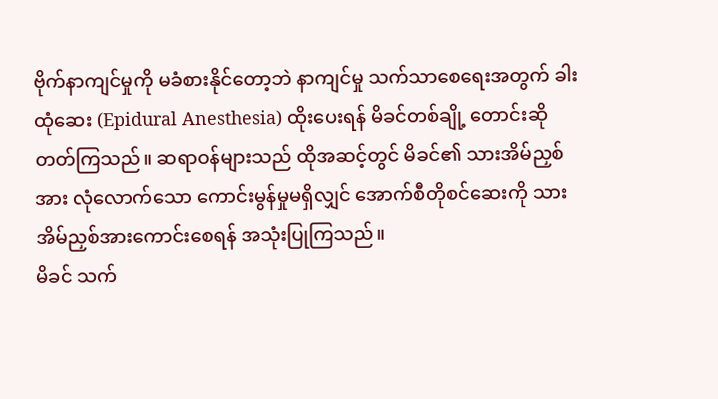ဗိုက်နာကျင်မှုကို မခံစားနိုင်တော့ဘဲ နာကျင်မှု သက်သာစေရေးအတွက် ခါးထုံဆေး (Epidural Anesthesia) ထိုးပေးရန် မိခင်တစ်ချို့ တောင်းဆိုတတ်ကြသည်။ ဆရာဝန်များသည် ထိုအဆင့်တွင် မိခင်၏ သားအိမ်ညှစ်အား လုံလောက်သော ကောင်းမွန်မှုမရှိလျှင် အောက်စီတိုစင်ဆေးကို သားအိမ်ညှစ်အားကောင်းစေရန် အသုံးပြုကြသည်။
မိခင် သက်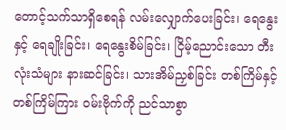တောင့်သက်သာရှိစေရန် လမ်းလျှောက်ပေးခြင်း၊ ရေနွေးနှင့် ရေချိုးခြင်း၊ ရေနွေးစိမ်ခြင်း၊ ငြိမ့်ညောင်းသော တီးလုံးသံများ နားဆင်ခြင်း၊ သားအိမ်ညှစ်ခြင်း တစ်ကြိမ်နှင့် တစ်ကြိမ်ကြား ဝမ်းဗိုက်ကို ညင်သာစွာ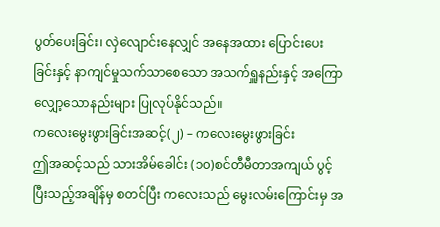ပွတ်ပေးခြင်း၊ လှဲလျောင်းနေလျှင် အနေအထား ပြောင်းပေးခြင်းနှင့် နာကျင်မှုသက်သာစေသော အသက်ရှူနည်းနှင့် အကြောလျှော့သောနည်းများ ပြုလုပ်နိုင်သည်။
ကလေးမွေးဖွားခြင်းအဆင့်(၂) – ကလေးမွေးဖွားခြင်း
ဤအဆင့်သည် သားအိမ်ခေါင်း (၁၀)စင်တီမီတာအကျယ် ပွင့်ပြီးသည့်အချိန်မှ စတင်ပြီး ကလေးသည် မွေးလမ်းကြောင်းမှ အ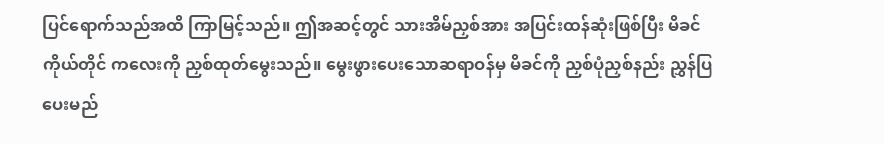ပြင်ရောက်သည်အထိ ကြာမြင့်သည်။ ဤအဆင့်တွင် သားအိမ်ညှစ်အား အပြင်းထန်ဆုံးဖြစ်ပြီး မိခင်ကိုယ်တိုင် ကလေးကို ညှစ်ထုတ်မွေးသည်။ မွေးဖွားပေးသောဆရာဝန်မှ မိခင်ကို ညှစ်ပုံညှစ်နည်း ညွှန်ပြပေးမည်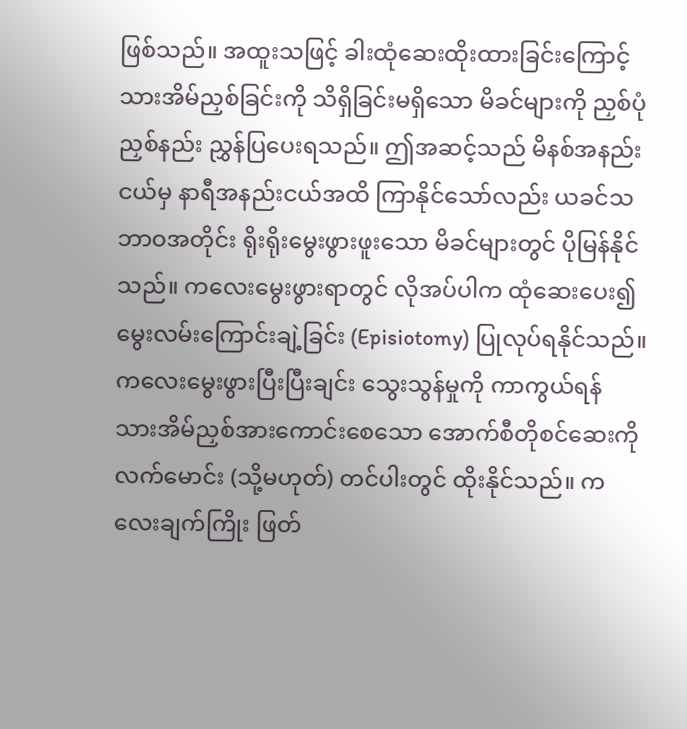ဖြစ်သည်။ အထူးသဖြင့် ခါးထုံဆေးထိုးထားခြင်းကြောင့် သားအိမ်ညှစ်ခြင်းကို သိရှိခြင်းမရှိသော မိခင်များကို ညှစ်ပုံညှစ်နည်း ညွှန်ပြပေးရသည်။ ဤအဆင့်သည် မိနစ်အနည်းငယ်မှ နာရီအနည်းငယ်အထိ ကြာနိုင်သော်လည်း ယခင်သဘာဝအတိုင်း ရိုးရိုးမွေးဖွားဖူးသော မိခင်များတွင် ပိုမြန်နိုင်သည်။ ကလေးမွေးဖွားရာတွင် လိုအပ်ပါက ထုံဆေးပေး၍ မွေးလမ်းကြောင်းချဲ့ခြင်း (Episiotomy) ပြုလုပ်ရနိုင်သည်။ ကလေးမွေးဖွားပြီးပြီးချင်း သွေးသွန်မှုကို ကာကွယ်ရန် သားအိမ်ညှစ်အားကောင်းစေသော အောက်စီတိုစင်ဆေးကို လက်မောင်း (သို့မဟုတ်) တင်ပါးတွင် ထိုးနိုင်သည်။ ကလေးချက်ကြိုး ဖြတ်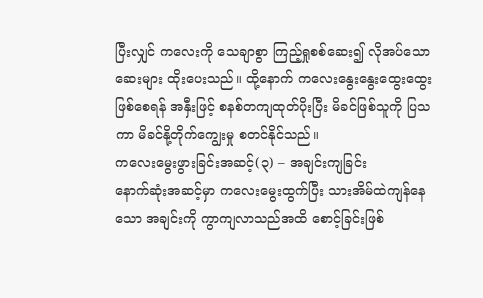ပြီးလျှင် ကလေးကို သေချာစွာ ကြည့်ရှုစစ်ဆေး၍ လိုအပ်သောဆေးများ ထိုးပေးသည်။ ထို့နောက် ကလေးနွေးနွေးထွေးထွေး ဖြစ်စေရန် အနှီးဖြင့် စနစ်တကျထုတ်ပိုးပြီး မိခင်ဖြစ်သူကို ပြသကာ မိခင်နို့တိုက်ကျွေးမှု စတင်နိုင်သည်။
ကလေးမွေးဖွားခြင်းအဆင့်(၃) – အချင်းကျခြင်း
နောက်ဆုံးအဆင့်မှာ ကလေးမွေးထွက်ပြီး သားအိမ်ထဲကျန်နေသော အချင်းကို ကွာကျလာသည်အထိ စောင့်ခြင်းဖြစ်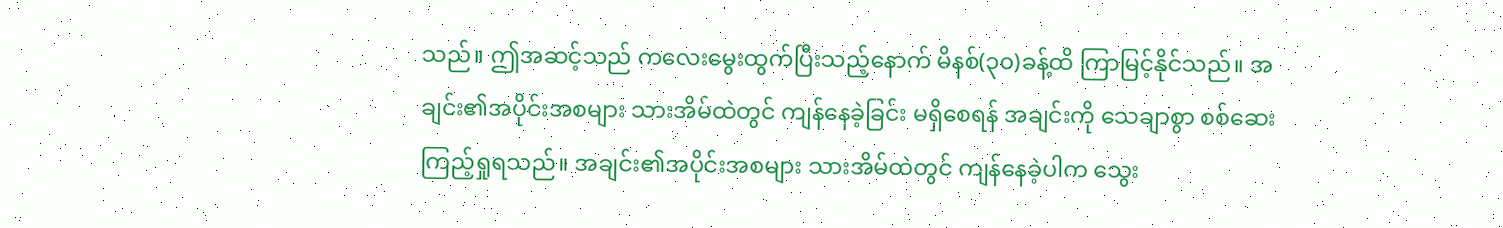သည်။ ဤအဆင့်သည် ကလေးမွေးထွက်ပြီးသည့်နောက် မိနစ်(၃၀)ခန့်ထိ ကြာမြင့်နိုင်သည်။ အချင်း၏အပိုင်းအစများ သားအိမ်ထဲတွင် ကျန်နေခဲ့ခြင်း မရှိစေရန် အချင်းကို သေချာစွာ စစ်ဆေးကြည့်ရှုရသည်။ အချင်း၏အပိုင်းအစများ သားအိမ်ထဲတွင် ကျန်နေခဲ့ပါက သွေး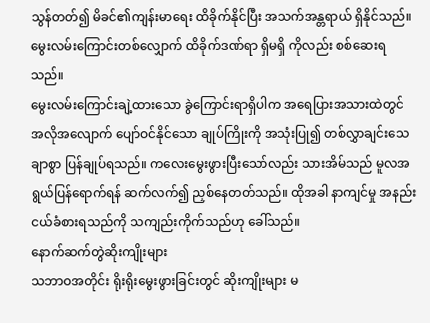သွန်တတ်၍ မိခင်၏ကျန်းမာရေး ထိခိုက်နိုင်ပြီး အသက်အန္တရာယ် ရှိနိုင်သည်။ မွေးလမ်းကြောင်းတစ်လျှောက် ထိခိုက်ဒဏ်ရာ ရှိမရှိ ကိုလည်း စစ်ဆေးရသည်။
မွေးလမ်းကြောင်းချဲ့ထားသော ခွဲကြောင်းရာရှိပါက အရေပြားအသားထဲတွင် အလိုအလျောက် ပျော်ဝင်နိုင်သော ချုပ်ကြိုးကို အသုံးပြု၍ တစ်လွှာချင်းသေချာစွာ ပြန်ချုပ်ရသည်။ ကလေးမွေးဖွားပြီးသော်လည်း သားအိမ်သည် မူလအရွယ်ပြန်ရောက်ရန် ဆက်လက်၍ ညှစ်နေတတ်သည်။ ထိုအခါ နာကျင်မှု အနည်းငယ်ခံစားရသည်ကို သကျည်းကိုက်သည်ဟု ခေါ်သည်။
နောက်ဆက်တွဲဆိုးကျိုးများ
သဘာဝအတိုင်း ရိုးရိုးမွေးဖွားခြင်းတွင် ဆိုးကျိုးများ မ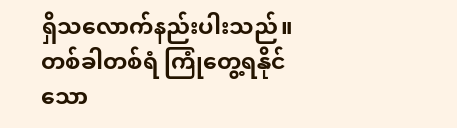ရှိသလောက်နည်းပါးသည်။ တစ်ခါတစ်ရံ ကြုံတွေ့ရနိုင်သော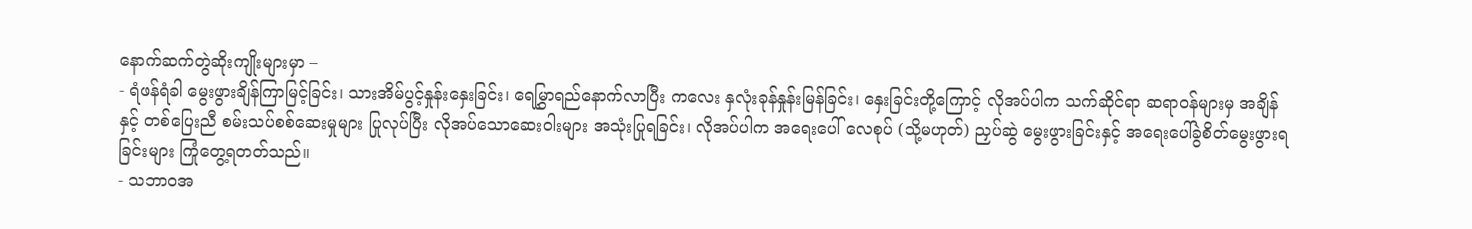နောက်ဆက်တွဲဆိုးကျိုးများမှာ –
- ရံဖန်ရံခါ မွေးဖွားချိန်ကြာမြင့်ခြင်း၊ သားအိမ်ပွင့်နှုန်းနှေးခြင်း၊ ရေမြွှာရည်နောက်လာပြီး ကလေး နှလုံးခုန်နှုန်းမြန်ခြင်း၊ နှေးခြင်းတို့ကြောင့် လိုအပ်ပါက သက်ဆိုင်ရာ ဆရာဝန်များမှ အချိန်နှင့် တစ်ပြေးညီ စမ်းသပ်စစ်ဆေးမှုများ ပြုလုပ်ပြီး လိုအပ်သောဆေးဝါးများ အသုံးပြုရခြင်း၊ လိုအပ်ပါက အရေးပေါ် လေစုပ် (သို့မဟုတ်) ညှပ်ဆွဲ မွေးဖွားခြင်းနှင့် အရေးပေါ်ခွဲစိတ်မွေးဖွားရခြင်းများ ကြုံတွေ့ရတတ်သည်။
- သဘာဝအ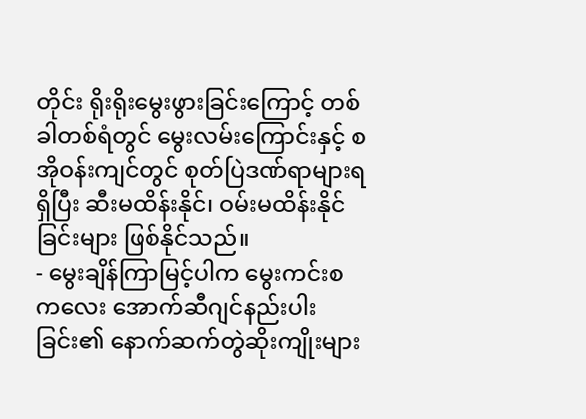တိုင်း ရိုးရိုးမွေးဖွားခြင်းကြောင့် တစ်ခါတစ်ရံတွင် မွေးလမ်းကြောင်းနှင့် စအိုဝန်းကျင်တွင် စုတ်ပြဲဒဏ်ရာများရရှိပြီး ဆီးမထိန်းနိုင်၊ ဝမ်းမထိန်းနိုင်ခြင်းများ ဖြစ်နိုင်သည်။
- မွေးချိန်ကြာမြင့်ပါက မွေးကင်းစကလေး အောက်ဆီဂျင်နည်းပါးခြင်း၏ နောက်ဆက်တွဲဆိုးကျိုးများ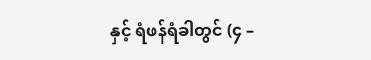နှင့် ရံဖန်ရံခါတွင် (၄ –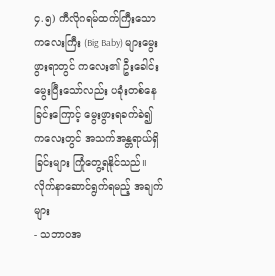၄.၅) ကီလိုဂရမ်ထက်ကြီးသော ကလေးကြီး (Big Baby) များမွေးဖွားရာတွင် ကလေး၏ ဦးခေါင်းမွေးပြီးသော်လည်း ပခုံးတစ်နေခြင်းကြောင့် မွေးဖွားရခက်ခဲ၍ ကလေးတွင် အသက်အန္တရာယ်ရှိခြင်းများ ကြုံတွေ့ရနိုင်သည်။
လိုက်နာဆောင်ရွက်ရမည့် အချက်များ
- သဘာဝအ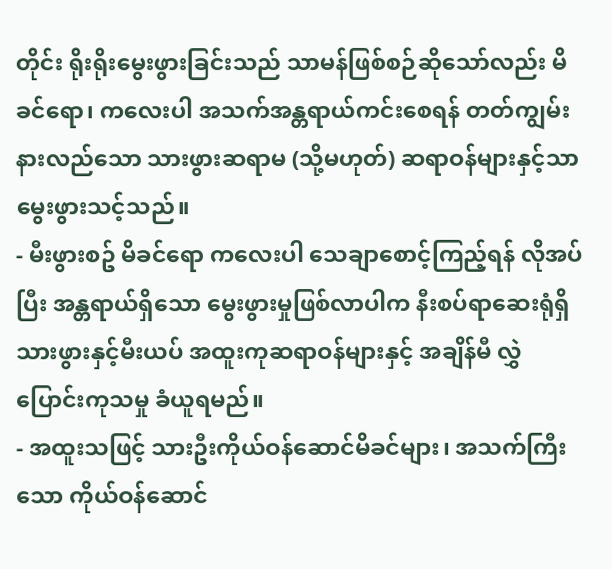တိုင်း ရိုးရိုးမွေးဖွားခြင်းသည် သာမန်ဖြစ်စဉ်ဆိုသော်လည်း မိခင်ရော၊ ကလေးပါ အသက်အန္တရာယ်ကင်းစေရန် တတ်ကျွမ်းနားလည်သော သားဖွားဆရာမ (သို့မဟုတ်) ဆရာဝန်များနှင့်သာ မွေးဖွားသင့်သည်။
- မီးဖွားစဥ် မိခင်ရော ကလေးပါ သေချာစောင့်ကြည့်ရန် လိုအပ်ပြီး အန္တရာယ်ရှိသော မွေးဖွားမှုဖြစ်လာပါက နီးစပ်ရာဆေးရုံရှိ သားဖွားနှင့်မီးယပ် အထူးကုဆရာဝန်များနှင့် အချိန်မီ လွှဲပြောင်းကုသမှု ခံယူရမည်။
- အထူးသဖြင့် သားဦးကိုယ်ဝန်ဆောင်မိခင်များ၊ အသက်ကြီးသော ကိုယ်ဝန်ဆောင်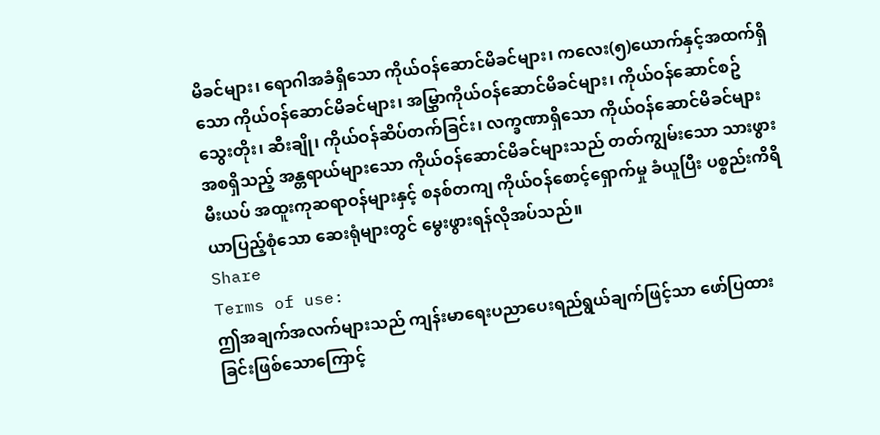မိခင်များ၊ ရောဂါအခံရှိသော ကိုယ်ဝန်ဆောင်မိခင်များ၊ ကလေး(၅)ယောက်နှင့်အထက်ရှိသော ကိုယ်ဝန်ဆောင်မိခင်များ၊ အမြွှာကိုယ်ဝန်ဆောင်မိခင်များ၊ ကိုယ်ဝန်ဆောင်စဥ် သွေးတိုး၊ ဆီးချို၊ ကိုယ်ဝန်ဆိပ်တက်ခြင်း၊ လက္ခဏာရှိသော ကိုယ်ဝန်ဆောင်မိခင်များ အစရှိသည့် အန္တရာယ်များသော ကိုယ်ဝန်ဆောင်မိခင်များသည် တတ်ကျွမ်းသော သားဖွားမီးယပ် အထူးကုဆရာဝန်များနှင့် စနစ်တကျ ကိုယ်ဝန်စောင့်ရှောက်မှု ခံယူပြီး ပစ္စည်းကိရိယာပြည့်စုံသော ဆေးရုံများတွင် မွေးဖွားရန်လိုအပ်သည်။
Share
Terms of use:
ဤအချက်အလက်များသည် ကျန်းမာရေးပညာပေးရည်ရွယ်ချက်ဖြင့်သာ ဖော်ပြထားခြင်းဖြစ်သောကြောင့်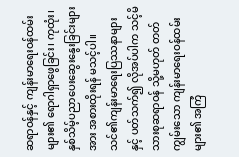ဆရာဝန်နှင့် ကျန်းမာရေးဝန်ထမ်းများ၏ ရောဂါရှာဖွေခြင်း၊ ကုထုံး၊ နှစ်သိမ့်ပညာပေးဆွေးနွေးခြင်းများအား အစားထိုးရန် မသင့်ပါ။
သင်၏ကျန်းမာရေးပြဿနာများနှင့် ပတ်သက်၍ လိုအပ်ပါက သင့်မိသားစုဆရာဝန် သို့မဟုတ် တတ်ကျွမ်းသော ကျန်းမာရေးဝန်ထမ်းများ၏ အကြံ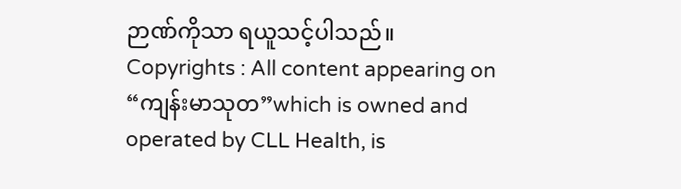ဉာဏ်ကိုသာ ရယူသင့်ပါသည်။
Copyrights : All content appearing on “ကျန်းမာသုတ”which is owned and operated by CLL Health, is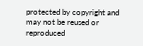protected by copyright and may not be reused or reproduced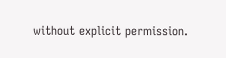without explicit permission.